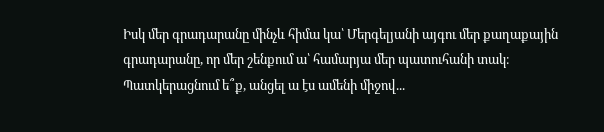Իսկ մեր գրադարանը մինչև հիմա կա՝ Մերգելյանի այգու մեր քաղաքային գրադարանը, որ մեր շենքում ա՝ համարյա մեր պատուհանի տակ։ Պատկերացնում ե՞ք, անցել ա էս ամենի միջով...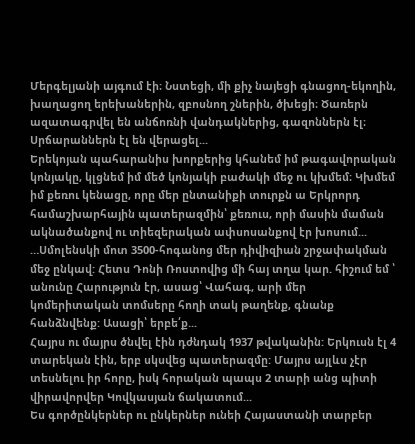Մերգելյանի այգում էի։ Նստեցի, մի քիչ նայեցի գնացող-եկողին, խաղացող երեխաներին, զբոսնող շներին, ծխեցի։ Ծառերն ազատագրվել են անճոռնի վանդակներից, գազոններն էլ։ Սրճարաններն էլ են վերացել...
Երեկոյան պահարանիս խորքերից կհանեմ իմ թագավորական կոնյակը, կլցնեմ իմ մեծ կոնյակի բաժակի մեջ ու կխմեմ։ Կխմեմ իմ քեռու կենացը, որը մեր ընտանիքի տուրքն ա Երկրորդ համաշխարհային պատերազմին՝ քեռուս, որի մասին մաման ակնածանքով ու տիեզերական ափսոսանքով էր խոսում...
…Սմոլենսկի մոտ 3500-հոգանոց մեր դիվիզիան շրջափակման մեջ ընկավ: Հետս Դոնի Ռոստովից մի հայ տղա կար. հիշում եմ ՝ անունը Հարություն էր, ասաց՝ Վահագ, արի մեր կոմերիտական տոմսերը հողի տակ թաղենք, գնանք հանձնվենք: Ասացի՝ երբե՛ք...
Հայրս ու մայրս ծնվել էին դժնդակ 1937 թվականին: Երկուսն էլ 4 տարեկան էին, երբ սկսվեց պատերազմը: Մայրս այլևս չէր տեսնելու իր հորը, իսկ հորական պապս 2 տարի անց պիտի վիրավորվեր Կովկասյան ճակատում...
Ես գործընկերներ ու ընկերներ ունեի Հայաստանի տարբեր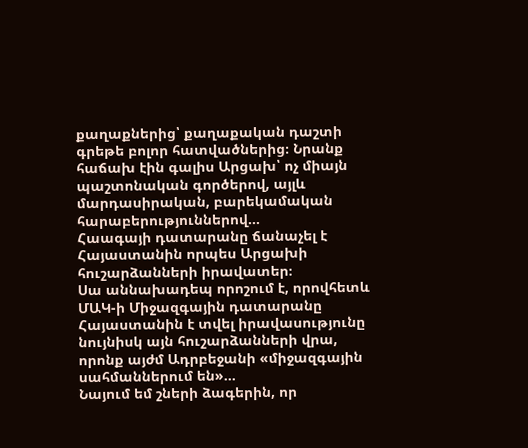քաղաքներից՝ քաղաքական դաշտի գրեթե բոլոր հատվածներից։ Նրանք հաճախ էին գալիս Արցախ՝ ոչ միայն պաշտոնական գործերով, այլև մարդասիրական, բարեկամական հարաբերություններով...
Հաագայի դատարանը ճանաչել է Հայաստանին որպես Արցախի հուշարձանների իրավատեր։
Սա աննախադեպ որոշում է, որովհետև ՄԱԿ-ի Միջազգային դատարանը Հայաստանին է տվել իրավասությունը նույնիսկ այն հուշարձանների վրա, որոնք այժմ Ադրբեջանի «միջազգային սահմաններում են»...
Նայում եմ շների ձագերին, որ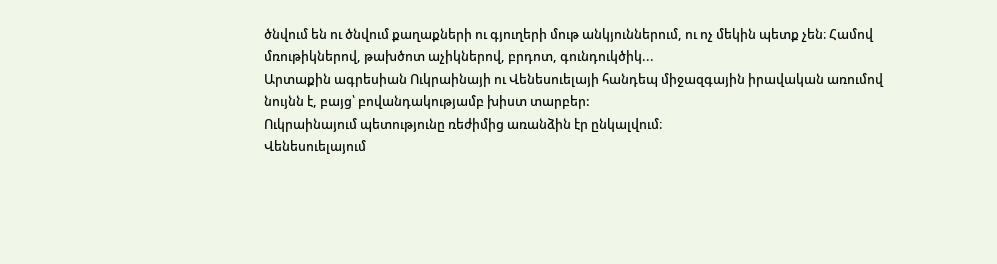ծնվում են ու ծնվում քաղաքների ու գյուղերի մութ անկյուններում, ու ոչ մեկին պետք չեն։ Համով մռութիկներով, թախծոտ աչիկներով, բրդոտ, գունդուկծիկ...
Արտաքին ագրեսիան Ուկրաինայի ու Վենեսուելայի հանդեպ միջազգային իրավական առումով նույնն է, բայց՝ բովանդակությամբ խիստ տարբեր:
Ուկրաինայում պետությունը ռեժիմից առանձին էր ընկալվում։
Վենեսուելայում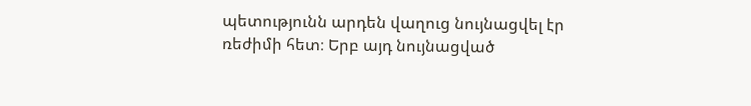պետությունն արդեն վաղուց նույնացվել էր ռեժիմի հետ։ Երբ այդ նույնացված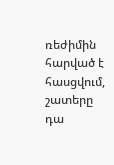ռեժիմին հարված է հասցվում, շատերը դա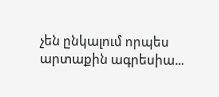չեն ընկալում որպես արտաքին ագրեսիա...